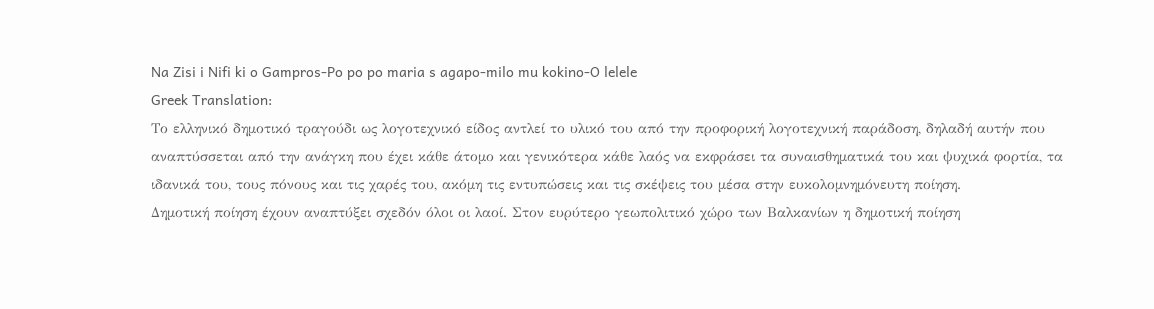Na Zisi i Nifi ki o Gampros-Po po po maria s agapo-milo mu kokino-O lelele
Greek Translation:
Το ελληνικό δημοτικό τραγούδι ως λογοτεχνικό είδος αντλεί το υλικό του από την προφορική λογοτεχνική παράδοση, δηλαδή αυτήν που αναπτύσσεται από την ανάγκη που έχει κάθε άτομο και γενικότερα κάθε λαός να εκφράσει τα συναισθηματικά του και ψυχικά φορτία, τα ιδανικά του, τους πόνους και τις χαρές του, ακόμη τις εντυπώσεις και τις σκέψεις του μέσα στην ευκολομνημόνευτη ποίηση.
Δημοτική ποίηση έχουν αναπτύξει σχεδόν όλοι οι λαοί. Στον ευρύτερο γεωπολιτικό χώρο των Βαλκανίων η δημοτική ποίηση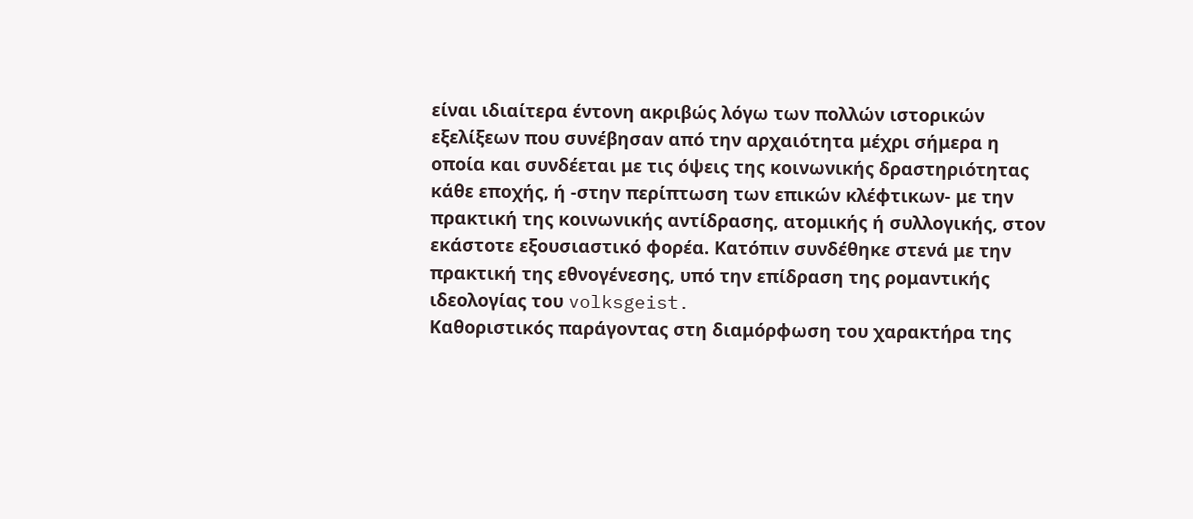είναι ιδιαίτερα έντονη ακριβώς λόγω των πολλών ιστορικών εξελίξεων που συνέβησαν από την αρχαιότητα μέχρι σήμερα η οποία και συνδέεται με τις όψεις της κοινωνικής δραστηριότητας κάθε εποχής, ή -στην περίπτωση των επικών κλέφτικων- με την πρακτική της κοινωνικής αντίδρασης, ατομικής ή συλλογικής, στον εκάστοτε εξουσιαστικό φορέα. Κατόπιν συνδέθηκε στενά με την πρακτική της εθνογένεσης, υπό την επίδραση της ρομαντικής ιδεολογίας του volksgeist.
Καθοριστικός παράγοντας στη διαμόρφωση του χαρακτήρα της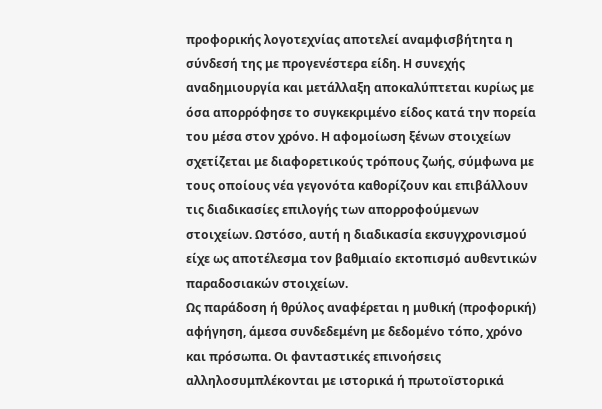προφορικής λογοτεχνίας αποτελεί αναμφισβήτητα η σύνδεσή της με προγενέστερα είδη. Η συνεχής αναδημιουργία και μετάλλαξη αποκαλύπτεται κυρίως με όσα απορρόφησε το συγκεκριμένο είδος κατά την πορεία του μέσα στον χρόνο. Η αφομοίωση ξένων στοιχείων σχετίζεται με διαφορετικούς τρόπους ζωής, σύμφωνα με τους οποίους νέα γεγονότα καθορίζουν και επιβάλλουν τις διαδικασίες επιλογής των απορροφούμενων στοιχείων. Ωστόσο, αυτή η διαδικασία εκσυγχρονισμού είχε ως αποτέλεσμα τον βαθμιαίο εκτοπισμό αυθεντικών παραδοσιακών στοιχείων.
Ως παράδοση ή θρύλος αναφέρεται η μυθική (προφορική) αφήγηση, άμεσα συνδεδεμένη με δεδομένο τόπο, χρόνο και πρόσωπα. Οι φανταστικές επινοήσεις αλληλοσυμπλέκονται με ιστορικά ή πρωτοϊστορικά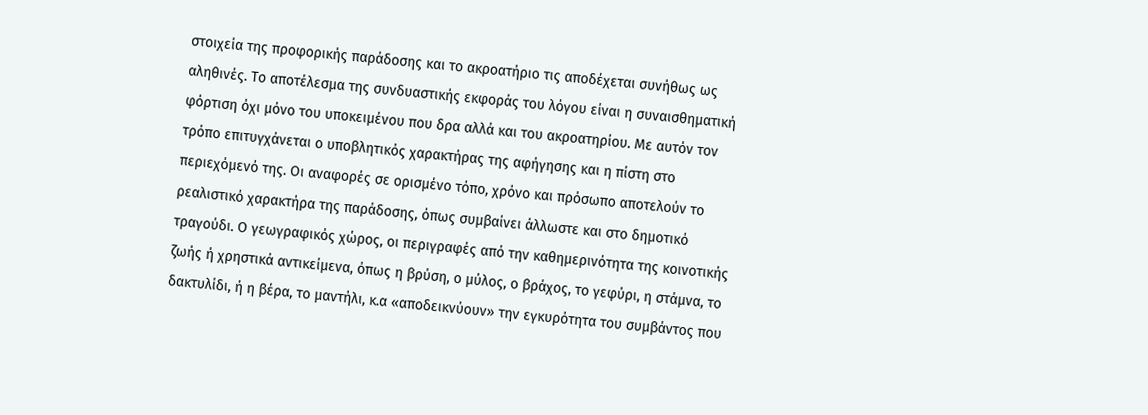στοιχεία της προφορικής παράδοσης και το ακροατήριο τις αποδέχεται συνήθως ως αληθινές. Το αποτέλεσμα της συνδυαστικής εκφοράς του λόγου είναι η συναισθηματική φόρτιση όχι μόνο του υποκειμένου που δρα αλλά και του ακροατηρίου. Με αυτόν τον τρόπο επιτυγχάνεται ο υποβλητικός χαρακτήρας της αφήγησης και η πίστη στο περιεχόμενό της. Οι αναφορές σε ορισμένο τόπο, χρόνο και πρόσωπο αποτελούν το ρεαλιστικό χαρακτήρα της παράδοσης, όπως συμβαίνει άλλωστε και στο δημοτικό τραγούδι. Ο γεωγραφικός χώρος, οι περιγραφές από την καθημερινότητα της κοινοτικής ζωής ή χρηστικά αντικείμενα, όπως η βρύση, ο μύλος, ο βράχος, το γεφύρι, η στάμνα, το δακτυλίδι, ή η βέρα, το μαντήλι, κ.α «αποδεικνύουν» την εγκυρότητα του συμβάντος που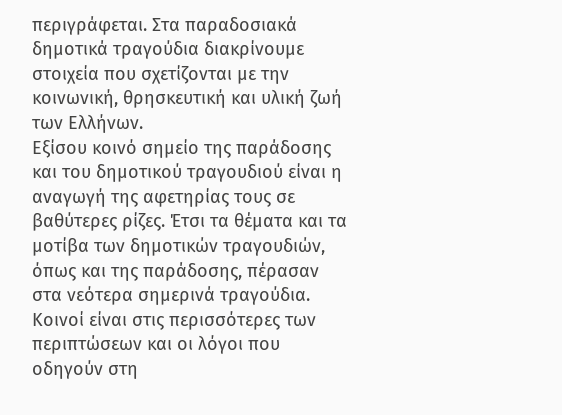περιγράφεται. Στα παραδοσιακά δημοτικά τραγούδια διακρίνουμε στοιχεία που σχετίζονται με την κοινωνική, θρησκευτική και υλική ζωή των Ελλήνων.
Εξίσου κοινό σημείο της παράδοσης και του δημοτικού τραγουδιού είναι η αναγωγή της αφετηρίας τους σε βαθύτερες ρίζες. Έτσι τα θέματα και τα μοτίβα των δημοτικών τραγουδιών, όπως και της παράδοσης, πέρασαν στα νεότερα σημερινά τραγούδια.
Κοινοί είναι στις περισσότερες των περιπτώσεων και οι λόγοι που οδηγούν στη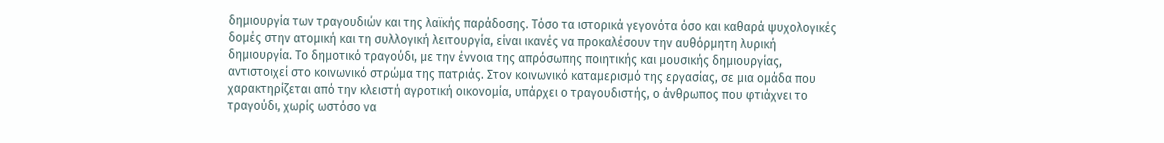δημιουργία των τραγουδιών και της λαϊκής παράδοσης. Τόσο τα ιστορικά γεγονότα όσο και καθαρά ψυχολογικές δομές στην ατομική και τη συλλογική λειτουργία, είναι ικανές να προκαλέσουν την αυθόρμητη λυρική δημιουργία. Το δημοτικό τραγούδι, με την έννοια της απρόσωπης ποιητικής και μουσικής δημιουργίας, αντιστοιχεί στο κοινωνικό στρώμα της πατριάς. Στον κοινωνικό καταμερισμό της εργασίας, σε μια ομάδα που χαρακτηρίζεται από την κλειστή αγροτική οικονομία, υπάρχει ο τραγουδιστής, ο άνθρωπος που φτιάχνει το τραγούδι, χωρίς ωστόσο να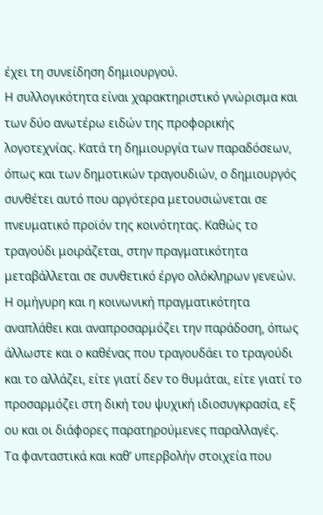έχει τη συνείδηση δημιουργού.
Η συλλογικότητα είναι χαρακτηριστικό γνώρισμα και των δύο ανωτέρω ειδών της προφορικής λογοτεχνίας. Κατά τη δημιουργία των παραδόσεων, όπως και των δημοτικών τραγουδιών, ο δημιουργός συνθέτει αυτό που αργότερα μετουσιώνεται σε πνευματικό προϊόν της κοινότητας. Καθώς το τραγούδι μοιράζεται, στην πραγματικότητα μεταβάλλεται σε συνθετικό έργο ολόκληρων γενεών. Η ομήγυρη και η κοινωνική πραγματικότητα αναπλάθει και αναπροσαρμόζει την παράδοση, όπως άλλωστε και ο καθένας που τραγουδάει το τραγούδι και το αλλάζει, είτε γιατί δεν το θυμάται, είτε γιατί το προσαρμόζει στη δική του ψυχική ιδιοσυγκρασία, εξ ου και οι διάφορες παρατηρούμενες παραλλαγές.
Τα φανταστικά και καθ’ υπερβολήν στοιχεία που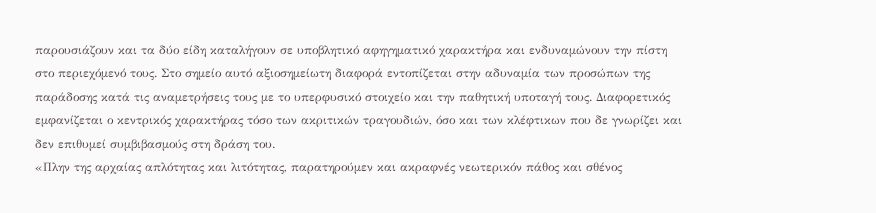παρουσιάζουν και τα δύο είδη καταλήγουν σε υποβλητικό αφηγηματικό χαρακτήρα και ενδυναμώνουν την πίστη στο περιεχόμενό τους. Στο σημείο αυτό αξιοσημείωτη διαφορά εντοπίζεται στην αδυναμία των προσώπων της παράδοσης κατά τις αναμετρήσεις τους με το υπερφυσικό στοιχείο και την παθητική υποταγή τους. Διαφορετικός εμφανίζεται ο κεντρικός χαρακτήρας τόσο των ακριτικών τραγουδιών, όσο και των κλέφτικων που δε γνωρίζει και δεν επιθυμεί συμβιβασμούς στη δράση του.
«Πλην της αρχαίας απλότητας και λιτότητας, παρατηρούμεν και ακραφνές νεωτερικόν πάθος και σθένος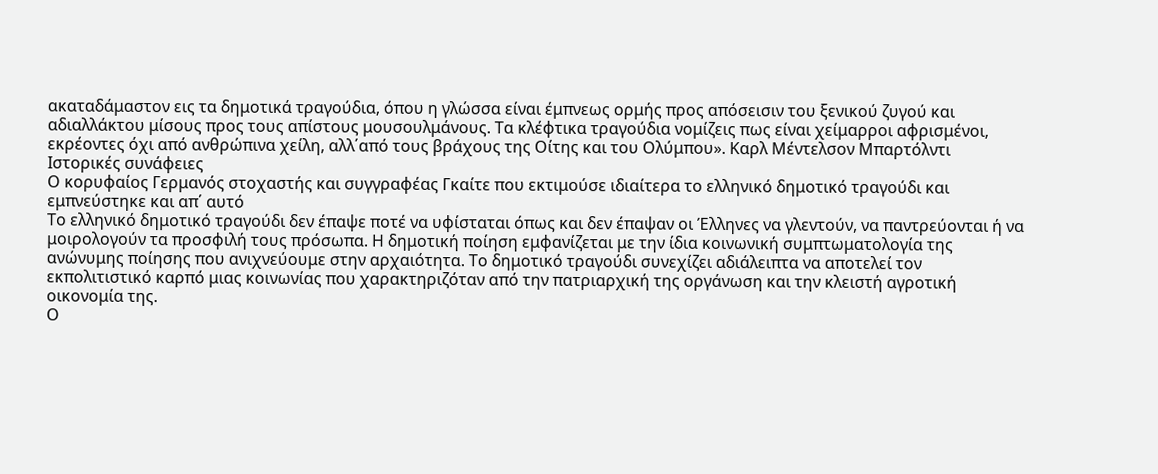ακαταδάμαστον εις τα δημοτικά τραγούδια, όπου η γλώσσα είναι έμπνεως ορμής προς απόσεισιν του ξενικού ζυγού και αδιαλλάκτου μίσους προς τους απίστους μουσουλμάνους. Τα κλέφτικα τραγούδια νομίζεις πως είναι χείμαρροι αφρισμένοι, εκρέοντες όχι από ανθρώπινα χείλη, αλλ΄από τους βράχους της Οίτης και του Ολύμπου». Καρλ Μέντελσον Μπαρτόλντι
Ιστορικές συνάφειες
Ο κορυφαίος Γερμανός στοχαστής και συγγραφέας Γκαίτε που εκτιμούσε ιδιαίτερα το ελληνικό δημοτικό τραγούδι και εμπνεύστηκε και απ΄ αυτό
Το ελληνικό δημοτικό τραγούδι δεν έπαψε ποτέ να υφίσταται όπως και δεν έπαψαν οι Έλληνες να γλεντούν, να παντρεύονται ή να μοιρολογούν τα προσφιλή τους πρόσωπα. Η δημοτική ποίηση εμφανίζεται με την ίδια κοινωνική συμπτωματολογία της ανώνυμης ποίησης που ανιχνεύουμε στην αρχαιότητα. Το δημοτικό τραγούδι συνεχίζει αδιάλειπτα να αποτελεί τον εκπολιτιστικό καρπό μιας κοινωνίας που χαρακτηριζόταν από την πατριαρχική της οργάνωση και την κλειστή αγροτική οικονομία της.
Ο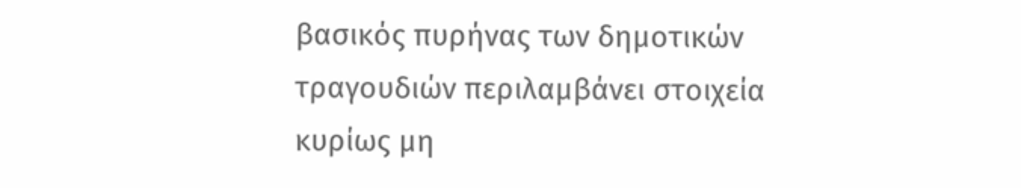βασικός πυρήνας των δημοτικών τραγουδιών περιλαμβάνει στοιχεία κυρίως μη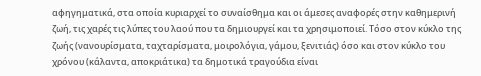αφηγηματικά, στα οποία κυριαρχεί το συναίσθημα και οι άμεσες αναφορές στην καθημερινή ζωή, τις χαρές τις λύπες του λαού που τα δημιουργεί και τα χρησιμοποιεί. Τόσο στον κύκλο της ζωής (νανουρίσματα, ταχταρίσματα, μοιρολόγια, γάμου, ξενιτιάς) όσο και στον κύκλο του χρόνου (κάλαντα, αποκριάτικα) τα δημοτικά τραγούδια είναι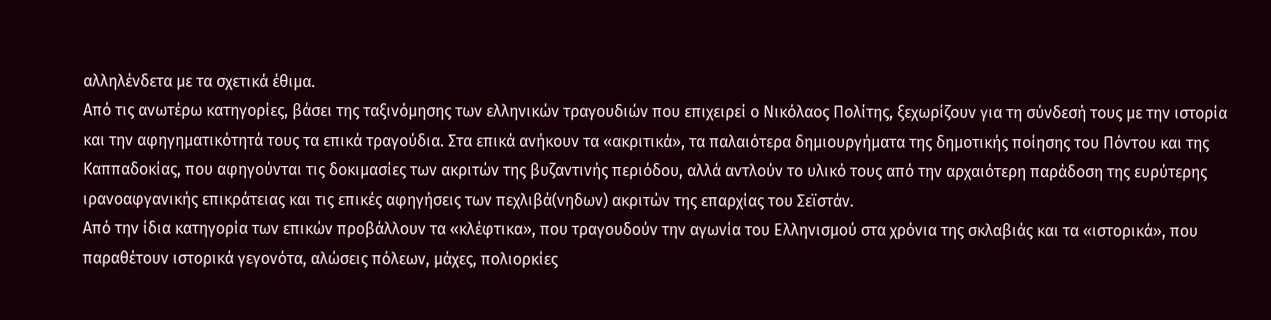αλληλένδετα με τα σχετικά έθιμα.
Από τις ανωτέρω κατηγορίες, βάσει της ταξινόμησης των ελληνικών τραγουδιών που επιχειρεί ο Νικόλαος Πολίτης, ξεχωρίζουν για τη σύνδεσή τους με την ιστορία και την αφηγηματικότητά τους τα επικά τραγούδια. Στα επικά ανήκουν τα «ακριτικά», τα παλαιότερα δημιουργήματα της δημοτικής ποίησης του Πόντου και της Καππαδοκίας, που αφηγούνται τις δοκιμασίες των ακριτών της βυζαντινής περιόδου, αλλά αντλούν το υλικό τους από την αρχαιότερη παράδοση της ευρύτερης ιρανοαφγανικής επικράτειας και τις επικές αφηγήσεις των πεχλιβά(νηδων) ακριτών της επαρχίας του Σεϊστάν.
Από την ίδια κατηγορία των επικών προβάλλουν τα «κλέφτικα», που τραγουδούν την αγωνία του Ελληνισμού στα χρόνια της σκλαβιάς και τα «ιστορικά», που παραθέτουν ιστορικά γεγονότα, αλώσεις πόλεων, μάχες, πολιορκίες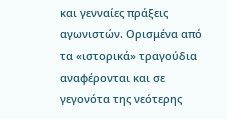και γενναίες πράξεις αγωνιστών. Ορισμένα από τα «ιστορικά» τραγούδια αναφέρονται και σε γεγονότα της νεότερης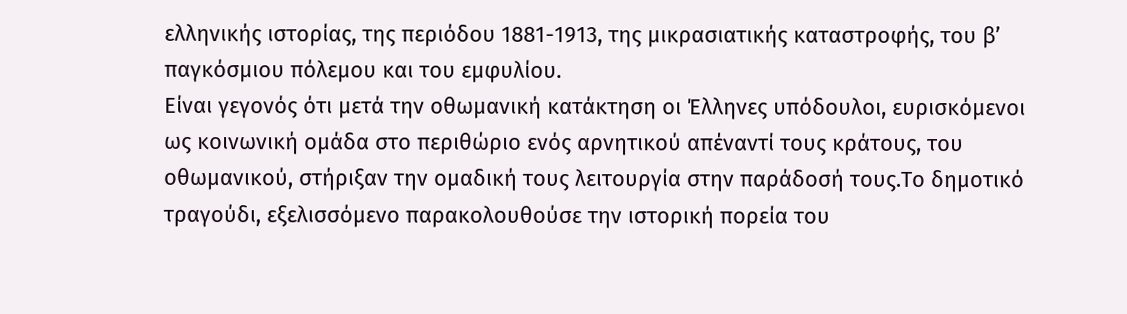ελληνικής ιστορίας, της περιόδου 1881-1913, της μικρασιατικής καταστροφής, του β’ παγκόσμιου πόλεμου και του εμφυλίου.
Είναι γεγονός ότι μετά την οθωμανική κατάκτηση οι Έλληνες υπόδουλοι, ευρισκόμενοι ως κοινωνική ομάδα στο περιθώριο ενός αρνητικού απέναντί τους κράτους, του οθωμανικού, στήριξαν την ομαδική τους λειτουργία στην παράδοσή τους.Το δημοτικό τραγούδι, εξελισσόμενο παρακολουθούσε την ιστορική πορεία του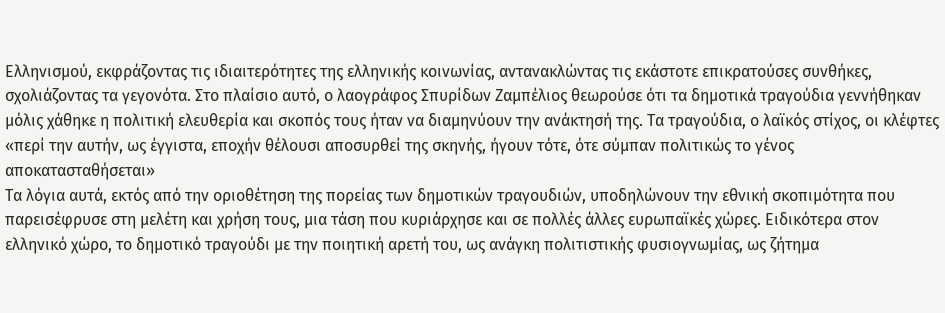Ελληνισμού, εκφράζοντας τις ιδιαιτερότητες της ελληνικής κοινωνίας, αντανακλώντας τις εκάστοτε επικρατούσες συνθήκες, σχολιάζοντας τα γεγονότα. Στο πλαίσιο αυτό, ο λαογράφος Σπυρίδων Ζαμπέλιος θεωρούσε ότι τα δημοτικά τραγούδια γεννήθηκαν μόλις χάθηκε η πολιτική ελευθερία και σκοπός τους ήταν να διαμηνύουν την ανάκτησή της. Τα τραγούδια, ο λαϊκός στίχος, οι κλέφτες «περί την αυτήν, ως έγγιστα, εποχήν θέλουσι αποσυρθεί της σκηνής, ήγουν τότε, ότε σύμπαν πολιτικώς το γένος αποκατασταθήσεται»
Τα λόγια αυτά, εκτός από την οριοθέτηση της πορείας των δημοτικών τραγουδιών, υποδηλώνουν την εθνική σκοπιμότητα που παρεισέφρυσε στη μελέτη και χρήση τους, μια τάση που κυριάρχησε και σε πολλές άλλες ευρωπαϊκές χώρες. Ειδικότερα στον ελληνικό χώρο, το δημοτικό τραγούδι με την ποιητική αρετή του, ως ανάγκη πολιτιστικής φυσιογνωμίας, ως ζήτημα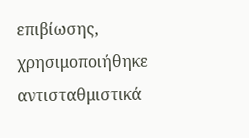επιβίωσης, χρησιμοποιήθηκε αντισταθμιστικά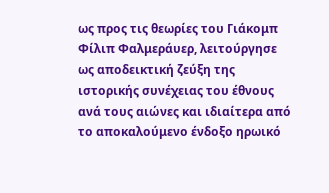ως προς τις θεωρίες του Γιάκομπ Φίλιπ Φαλμεράυερ, λειτούργησε ως αποδεικτική ζεύξη της ιστορικής συνέχειας του έθνους ανά τους αιώνες και ιδιαίτερα από το αποκαλούμενο ένδοξο ηρωικό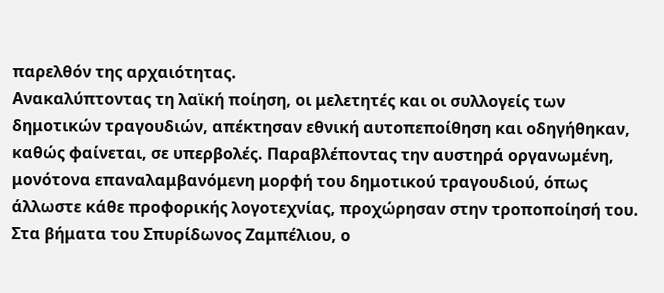παρελθόν της αρχαιότητας.
Ανακαλύπτοντας τη λαϊκή ποίηση, οι μελετητές και οι συλλογείς των δημοτικών τραγουδιών, απέκτησαν εθνική αυτοπεποίθηση και οδηγήθηκαν, καθώς φαίνεται, σε υπερβολές. Παραβλέποντας την αυστηρά οργανωμένη, μονότονα επαναλαμβανόμενη μορφή του δημοτικού τραγουδιού, όπως άλλωστε κάθε προφορικής λογοτεχνίας, προχώρησαν στην τροποποίησή του. Στα βήματα του Σπυρίδωνος Ζαμπέλιου, ο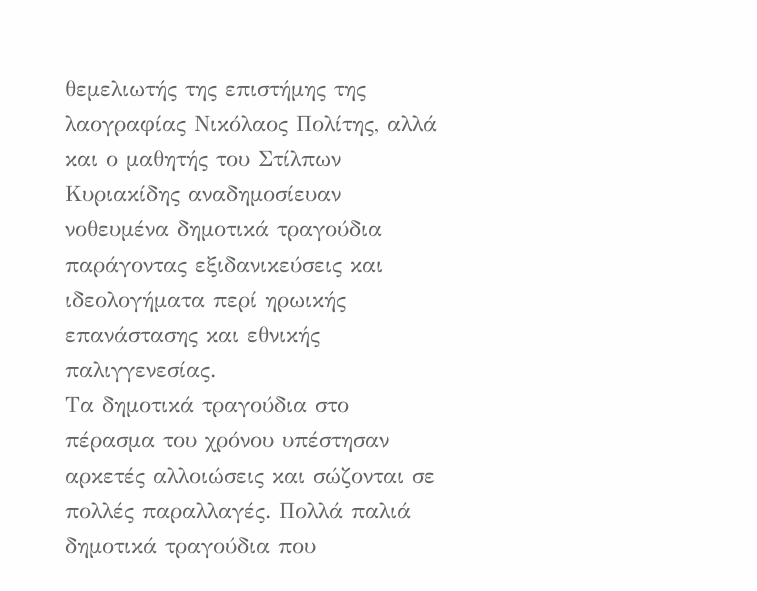θεμελιωτής της επιστήμης της λαογραφίας Νικόλαος Πολίτης, αλλά και ο μαθητής του Στίλπων Κυριακίδης αναδημοσίευαν νοθευμένα δημοτικά τραγούδια παράγοντας εξιδανικεύσεις και ιδεολογήματα περί ηρωικής επανάστασης και εθνικής παλιγγενεσίας.
Τα δημοτικά τραγούδια στο πέρασμα του χρόνου υπέστησαν αρκετές αλλοιώσεις και σώζονται σε πολλές παραλλαγές. Πολλά παλιά δημοτικά τραγούδια που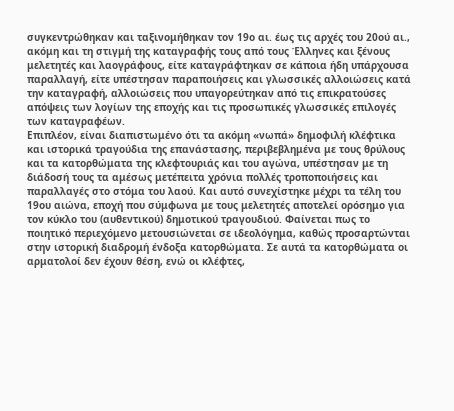συγκεντρώθηκαν και ταξινομήθηκαν τον 19ο αι. έως τις αρχές του 20ού αι., ακόμη και τη στιγμή της καταγραφής τους από τους Έλληνες και ξένους μελετητές και λαογράφους, είτε καταγράφτηκαν σε κάποια ήδη υπάρχουσα παραλλαγή, είτε υπέστησαν παραποιήσεις και γλωσσικές αλλοιώσεις κατά την καταγραφή, αλλοιώσεις που υπαγορεύτηκαν από τις επικρατούσες απόψεις των λογίων της εποχής και τις προσωπικές γλωσσικές επιλογές των καταγραφέων.
Επιπλέον, είναι διαπιστωμένο ότι τα ακόμη «νωπά» δημοφιλή κλέφτικα και ιστορικά τραγούδια της επανάστασης, περιβεβλημένα με τους θρύλους και τα κατορθώματα της κλεφτουριάς και του αγώνα, υπέστησαν με τη διάδοσή τους τα αμέσως μετέπειτα χρόνια πολλές τροποποιήσεις και παραλλαγές στο στόμα του λαού. Και αυτό συνεχίστηκε μέχρι τα τέλη του 19ου αιώνα, εποχή που σύμφωνα με τους μελετητές αποτελεί ορόσημο για τον κύκλο του (αυθεντικού) δημοτικού τραγουδιού. Φαίνεται πως το ποιητικό περιεχόμενο μετουσιώνεται σε ιδεολόγημα, καθώς προσαρτώνται στην ιστορική διαδρομή ένδοξα κατορθώματα. Σε αυτά τα κατορθώματα οι αρματολοί δεν έχουν θέση, ενώ οι κλέφτες,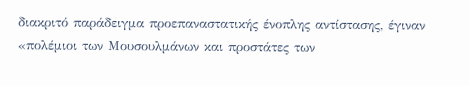διακριτό παράδειγμα προεπαναστατικής ένοπλης αντίστασης, έγιναν «πολέμιοι των Μουσουλμάνων και προστάτες των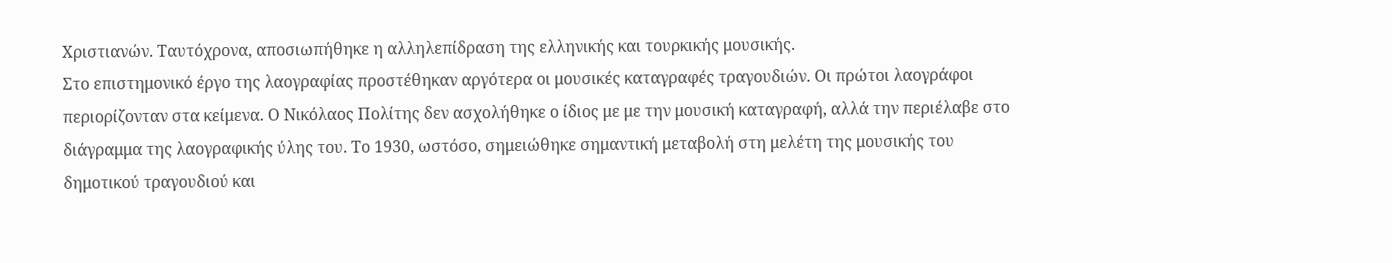Χριστιανών. Ταυτόχρονα, αποσιωπήθηκε η αλληλεπίδραση της ελληνικής και τουρκικής μουσικής.
Στο επιστημονικό έργο της λαογραφίας προστέθηκαν αργότερα οι μουσικές καταγραφές τραγουδιών. Οι πρώτοι λαογράφοι περιορίζονταν στα κείμενα. Ο Νικόλαος Πολίτης δεν ασχολήθηκε ο ίδιος με με την μουσική καταγραφή, αλλά την περιέλαβε στο διάγραμμα της λαογραφικής ύλης του. Το 1930, ωστόσο, σημειώθηκε σημαντική μεταβολή στη μελέτη της μουσικής του δημοτικού τραγουδιού και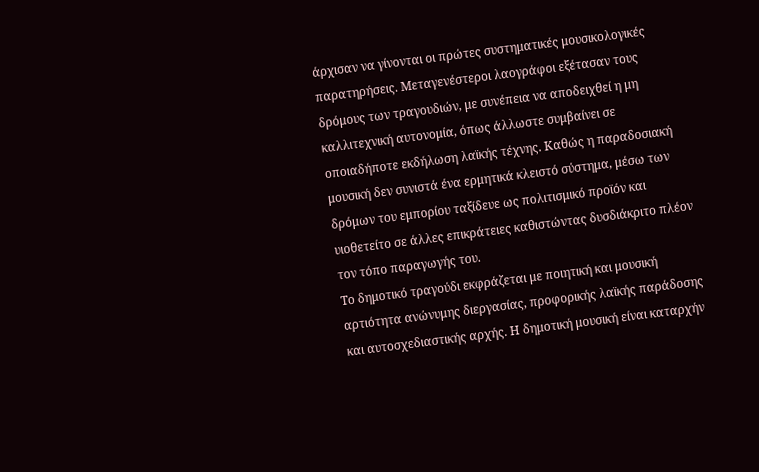άρχισαν να γίνονται οι πρώτες συστηματικές μουσικολογικές παρατηρήσεις. Μεταγενέστεροι λαογράφοι εξέτασαν τους δρόμους των τραγουδιών, με συνέπεια να αποδειχθεί η μη καλλιτεχνική αυτονομία, όπως άλλωστε συμβαίνει σε οποιαδήποτε εκδήλωση λαϊκής τέχνης. Καθώς η παραδοσιακή μουσική δεν συνιστά ένα ερμητικά κλειστό σύστημα, μέσω των δρόμων του εμπορίου ταξίδευε ως πολιτισμικό προϊόν και υιοθετείτο σε άλλες επικράτειες καθιστώντας δυσδιάκριτο πλέον τον τόπο παραγωγής του.
Το δημοτικό τραγούδι εκφράζεται με ποιητική και μουσική αρτιότητα ανώνυμης διεργασίας, προφορικής λαϊκής παράδοσης και αυτοσχεδιαστικής αρχής. Η δημοτική μουσική είναι καταρχήν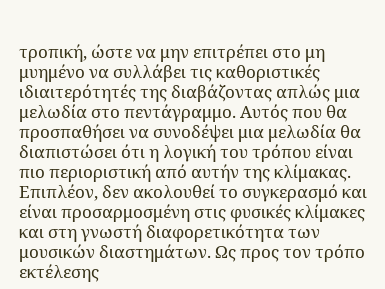τροπική, ώστε να μην επιτρέπει στο μη μυημένο να συλλάβει τις καθοριστικές ιδιαιτερότητές της διαβάζοντας απλώς μια μελωδία στο πεντάγραμμο. Αυτός που θα προσπαθήσει να συνοδέψει μια μελωδία θα διαπιστώσει ότι η λογική του τρόπου είναι πιο περιοριστική από αυτήν της κλίμακας. Επιπλέον, δεν ακολουθεί το συγκερασμό και είναι προσαρμοσμένη στις φυσικές κλίμακες και στη γνωστή διαφορετικότητα των μουσικών διαστημάτων. Ως προς τον τρόπο εκτέλεσης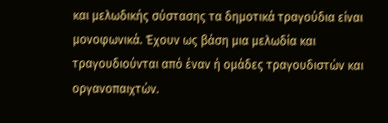και μελωδικής σύστασης τα δημοτικά τραγούδια είναι μονοφωνικά. Έχουν ως βάση μια μελωδία και τραγουδιούνται από έναν ή ομάδες τραγουδιστών και οργανοπαιχτών.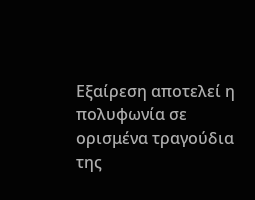Εξαίρεση αποτελεί η πολυφωνία σε ορισμένα τραγούδια της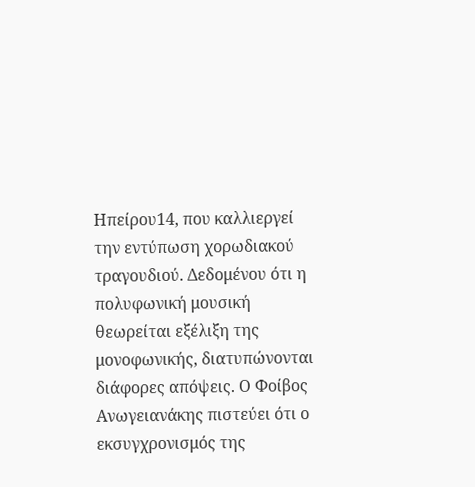Ηπείρου14, που καλλιεργεί την εντύπωση χορωδιακού τραγουδιού. Δεδομένου ότι η πολυφωνική μουσική θεωρείται εξέλιξη της μονοφωνικής, διατυπώνονται διάφορες απόψεις. Ο Φοίβος Ανωγειανάκης πιστεύει ότι ο εκσυγχρονισμός της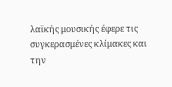λαϊκής μουσικής έφερε τις συγκερασμένες κλίμακες και την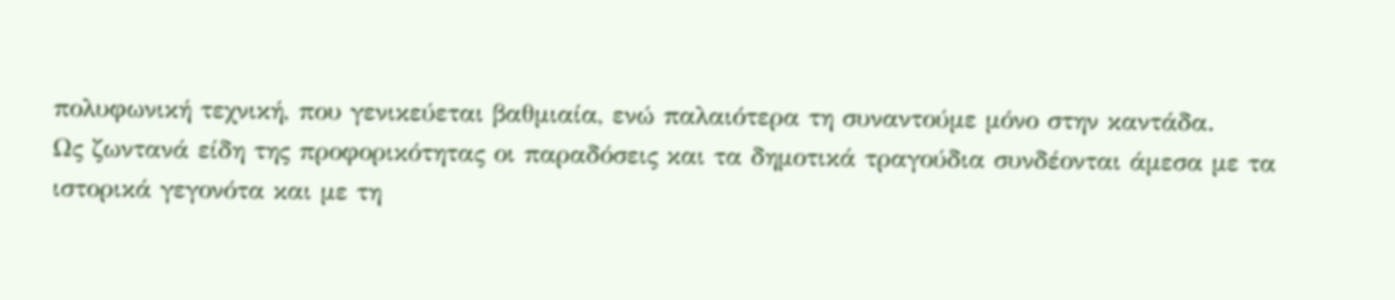πολυφωνική τεχνική, που γενικεύεται βαθμιαία, ενώ παλαιότερα τη συναντούμε μόνο στην καντάδα.
Ως ζωντανά είδη της προφορικότητας οι παραδόσεις και τα δημοτικά τραγούδια συνδέονται άμεσα με τα ιστορικά γεγονότα και με τη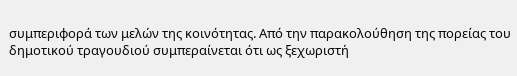συμπεριφορά των μελών της κοινότητας. Από την παρακολούθηση της πορείας του δημοτικού τραγουδιού συμπεραίνεται ότι ως ξεχωριστή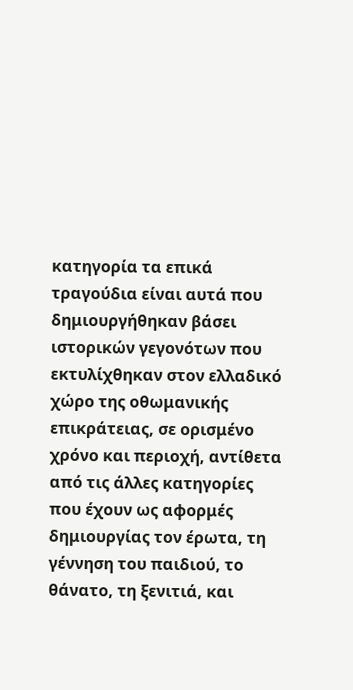κατηγορία τα επικά τραγούδια είναι αυτά που δημιουργήθηκαν βάσει ιστορικών γεγονότων που εκτυλίχθηκαν στον ελλαδικό χώρο της οθωμανικής επικράτειας, σε ορισμένο χρόνο και περιοχή, αντίθετα από τις άλλες κατηγορίες που έχουν ως αφορμές δημιουργίας τον έρωτα, τη γέννηση του παιδιού, το θάνατο, τη ξενιτιά, και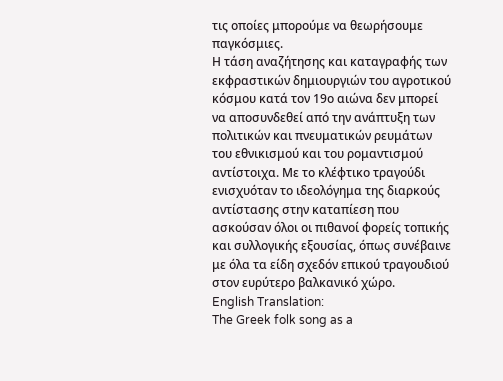τις οποίες μπορούμε να θεωρήσουμε παγκόσμιες.
Η τάση αναζήτησης και καταγραφής των εκφραστικών δημιουργιών του αγροτικού κόσμου κατά τον 19ο αιώνα δεν μπορεί να αποσυνδεθεί από την ανάπτυξη των πολιτικών και πνευματικών ρευμάτων του εθνικισμού και του ρομαντισμού αντίστοιχα. Με το κλέφτικο τραγούδι ενισχυόταν το ιδεολόγημα της διαρκούς αντίστασης στην καταπίεση που ασκούσαν όλοι οι πιθανοί φορείς τοπικής και συλλογικής εξουσίας, όπως συνέβαινε με όλα τα είδη σχεδόν επικού τραγουδιού στον ευρύτερο βαλκανικό χώρο.
English Translation:
The Greek folk song as a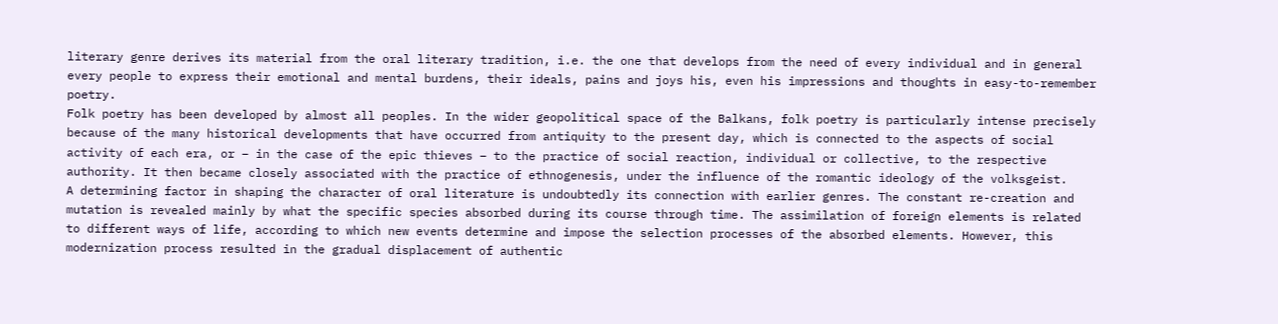literary genre derives its material from the oral literary tradition, i.e. the one that develops from the need of every individual and in general every people to express their emotional and mental burdens, their ideals, pains and joys his, even his impressions and thoughts in easy-to-remember poetry.
Folk poetry has been developed by almost all peoples. In the wider geopolitical space of the Balkans, folk poetry is particularly intense precisely because of the many historical developments that have occurred from antiquity to the present day, which is connected to the aspects of social activity of each era, or – in the case of the epic thieves – to the practice of social reaction, individual or collective, to the respective authority. It then became closely associated with the practice of ethnogenesis, under the influence of the romantic ideology of the volksgeist.
A determining factor in shaping the character of oral literature is undoubtedly its connection with earlier genres. The constant re-creation and mutation is revealed mainly by what the specific species absorbed during its course through time. The assimilation of foreign elements is related to different ways of life, according to which new events determine and impose the selection processes of the absorbed elements. However, this modernization process resulted in the gradual displacement of authentic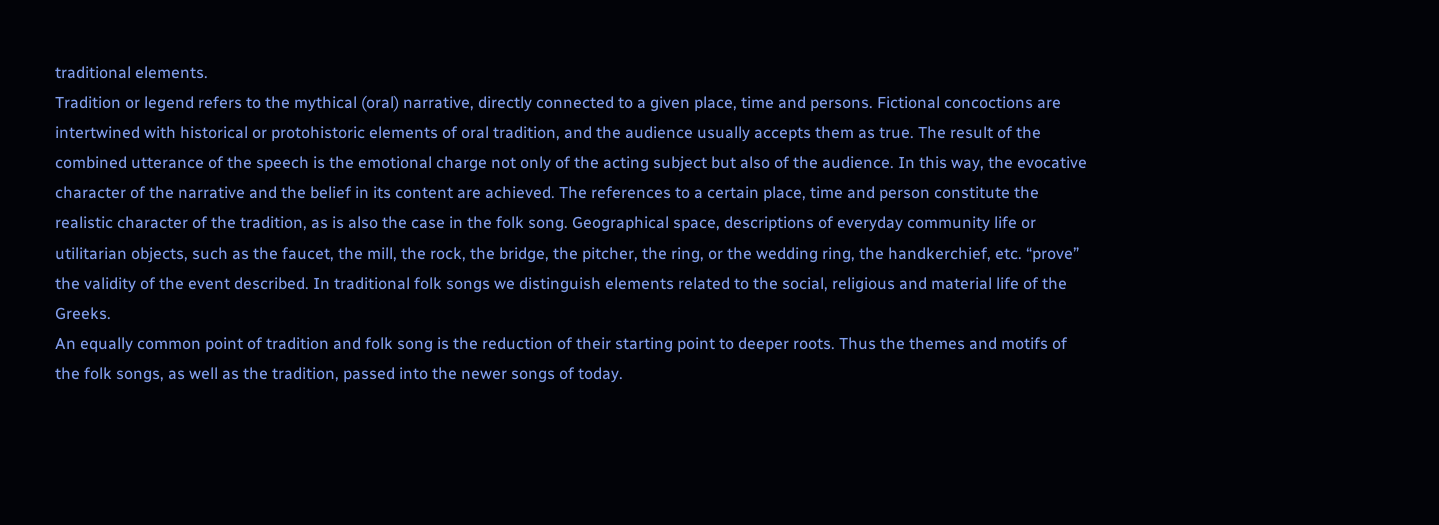traditional elements.
Tradition or legend refers to the mythical (oral) narrative, directly connected to a given place, time and persons. Fictional concoctions are intertwined with historical or protohistoric elements of oral tradition, and the audience usually accepts them as true. The result of the combined utterance of the speech is the emotional charge not only of the acting subject but also of the audience. In this way, the evocative character of the narrative and the belief in its content are achieved. The references to a certain place, time and person constitute the realistic character of the tradition, as is also the case in the folk song. Geographical space, descriptions of everyday community life or utilitarian objects, such as the faucet, the mill, the rock, the bridge, the pitcher, the ring, or the wedding ring, the handkerchief, etc. “prove” the validity of the event described. In traditional folk songs we distinguish elements related to the social, religious and material life of the Greeks.
An equally common point of tradition and folk song is the reduction of their starting point to deeper roots. Thus the themes and motifs of the folk songs, as well as the tradition, passed into the newer songs of today.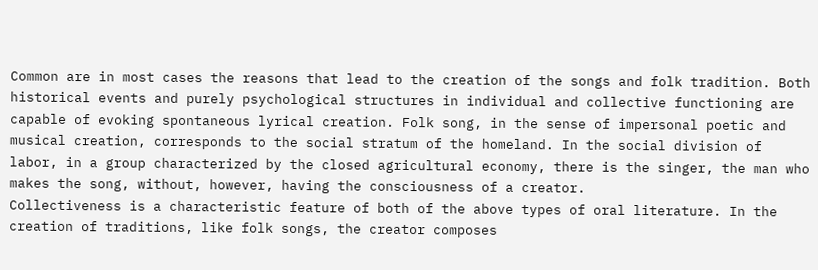Common are in most cases the reasons that lead to the creation of the songs and folk tradition. Both historical events and purely psychological structures in individual and collective functioning are capable of evoking spontaneous lyrical creation. Folk song, in the sense of impersonal poetic and musical creation, corresponds to the social stratum of the homeland. In the social division of labor, in a group characterized by the closed agricultural economy, there is the singer, the man who makes the song, without, however, having the consciousness of a creator.
Collectiveness is a characteristic feature of both of the above types of oral literature. In the creation of traditions, like folk songs, the creator composes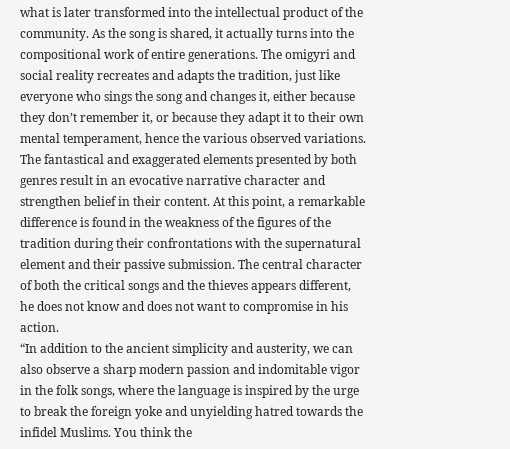what is later transformed into the intellectual product of the community. As the song is shared, it actually turns into the compositional work of entire generations. The omigyri and social reality recreates and adapts the tradition, just like everyone who sings the song and changes it, either because they don’t remember it, or because they adapt it to their own mental temperament, hence the various observed variations.
The fantastical and exaggerated elements presented by both genres result in an evocative narrative character and strengthen belief in their content. At this point, a remarkable difference is found in the weakness of the figures of the tradition during their confrontations with the supernatural element and their passive submission. The central character of both the critical songs and the thieves appears different, he does not know and does not want to compromise in his action.
“In addition to the ancient simplicity and austerity, we can also observe a sharp modern passion and indomitable vigor in the folk songs, where the language is inspired by the urge to break the foreign yoke and unyielding hatred towards the infidel Muslims. You think the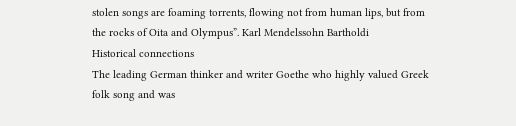stolen songs are foaming torrents, flowing not from human lips, but from the rocks of Oita and Olympus”. Karl Mendelssohn Bartholdi
Historical connections
The leading German thinker and writer Goethe who highly valued Greek folk song and was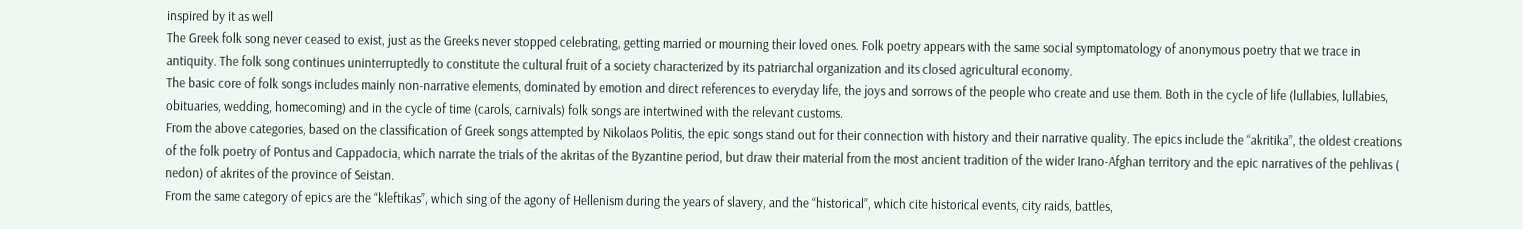inspired by it as well
The Greek folk song never ceased to exist, just as the Greeks never stopped celebrating, getting married or mourning their loved ones. Folk poetry appears with the same social symptomatology of anonymous poetry that we trace in antiquity. The folk song continues uninterruptedly to constitute the cultural fruit of a society characterized by its patriarchal organization and its closed agricultural economy.
The basic core of folk songs includes mainly non-narrative elements, dominated by emotion and direct references to everyday life, the joys and sorrows of the people who create and use them. Both in the cycle of life (lullabies, lullabies, obituaries, wedding, homecoming) and in the cycle of time (carols, carnivals) folk songs are intertwined with the relevant customs.
From the above categories, based on the classification of Greek songs attempted by Nikolaos Politis, the epic songs stand out for their connection with history and their narrative quality. The epics include the “akritika”, the oldest creations of the folk poetry of Pontus and Cappadocia, which narrate the trials of the akritas of the Byzantine period, but draw their material from the most ancient tradition of the wider Irano-Afghan territory and the epic narratives of the pehlivas ( nedon) of akrites of the province of Seistan.
From the same category of epics are the “kleftikas”, which sing of the agony of Hellenism during the years of slavery, and the “historical”, which cite historical events, city raids, battles,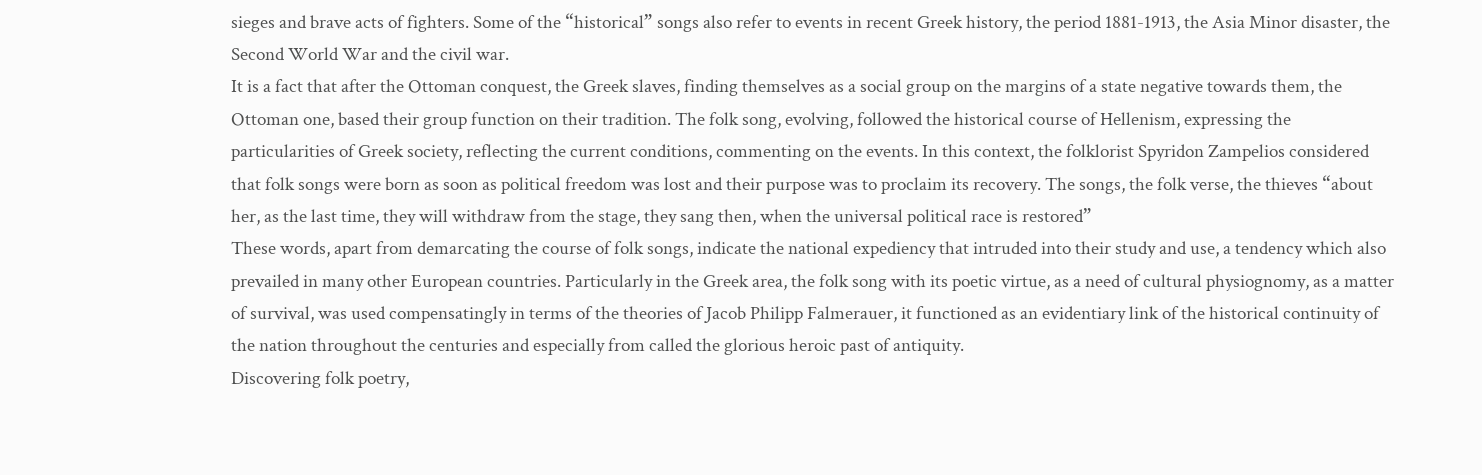sieges and brave acts of fighters. Some of the “historical” songs also refer to events in recent Greek history, the period 1881-1913, the Asia Minor disaster, the Second World War and the civil war.
It is a fact that after the Ottoman conquest, the Greek slaves, finding themselves as a social group on the margins of a state negative towards them, the Ottoman one, based their group function on their tradition. The folk song, evolving, followed the historical course of Hellenism, expressing the particularities of Greek society, reflecting the current conditions, commenting on the events. In this context, the folklorist Spyridon Zampelios considered that folk songs were born as soon as political freedom was lost and their purpose was to proclaim its recovery. The songs, the folk verse, the thieves “about her, as the last time, they will withdraw from the stage, they sang then, when the universal political race is restored”
These words, apart from demarcating the course of folk songs, indicate the national expediency that intruded into their study and use, a tendency which also prevailed in many other European countries. Particularly in the Greek area, the folk song with its poetic virtue, as a need of cultural physiognomy, as a matter of survival, was used compensatingly in terms of the theories of Jacob Philipp Falmerauer, it functioned as an evidentiary link of the historical continuity of the nation throughout the centuries and especially from called the glorious heroic past of antiquity.
Discovering folk poetry,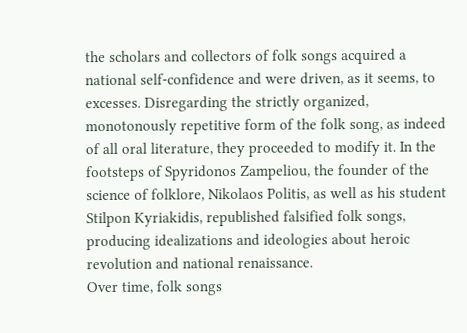the scholars and collectors of folk songs acquired a national self-confidence and were driven, as it seems, to excesses. Disregarding the strictly organized, monotonously repetitive form of the folk song, as indeed of all oral literature, they proceeded to modify it. In the footsteps of Spyridonos Zampeliou, the founder of the science of folklore, Nikolaos Politis, as well as his student Stilpon Kyriakidis, republished falsified folk songs, producing idealizations and ideologies about heroic revolution and national renaissance.
Over time, folk songs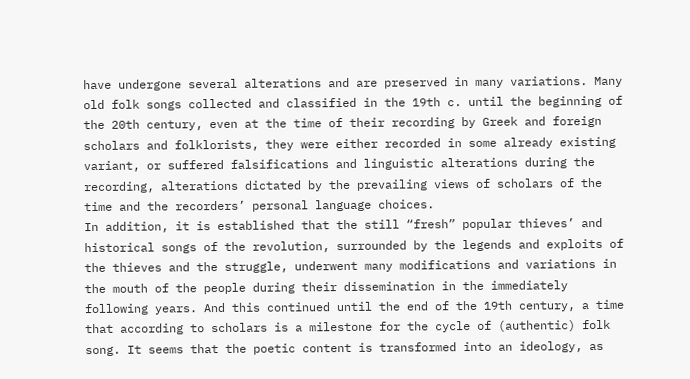have undergone several alterations and are preserved in many variations. Many old folk songs collected and classified in the 19th c. until the beginning of the 20th century, even at the time of their recording by Greek and foreign scholars and folklorists, they were either recorded in some already existing variant, or suffered falsifications and linguistic alterations during the recording, alterations dictated by the prevailing views of scholars of the time and the recorders’ personal language choices.
In addition, it is established that the still “fresh” popular thieves’ and historical songs of the revolution, surrounded by the legends and exploits of the thieves and the struggle, underwent many modifications and variations in the mouth of the people during their dissemination in the immediately following years. And this continued until the end of the 19th century, a time that according to scholars is a milestone for the cycle of (authentic) folk song. It seems that the poetic content is transformed into an ideology, as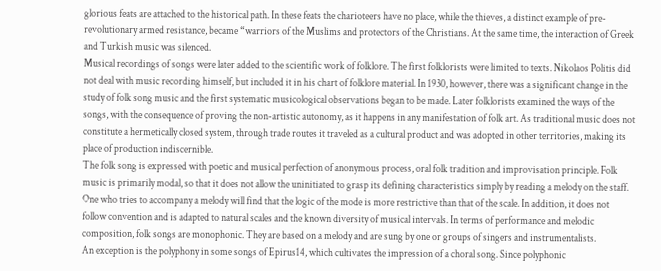glorious feats are attached to the historical path. In these feats the charioteers have no place, while the thieves, a distinct example of pre-revolutionary armed resistance, became “warriors of the Muslims and protectors of the Christians. At the same time, the interaction of Greek and Turkish music was silenced.
Musical recordings of songs were later added to the scientific work of folklore. The first folklorists were limited to texts. Nikolaos Politis did not deal with music recording himself, but included it in his chart of folklore material. In 1930, however, there was a significant change in the study of folk song music and the first systematic musicological observations began to be made. Later folklorists examined the ways of the songs, with the consequence of proving the non-artistic autonomy, as it happens in any manifestation of folk art. As traditional music does not constitute a hermetically closed system, through trade routes it traveled as a cultural product and was adopted in other territories, making its place of production indiscernible.
The folk song is expressed with poetic and musical perfection of anonymous process, oral folk tradition and improvisation principle. Folk music is primarily modal, so that it does not allow the uninitiated to grasp its defining characteristics simply by reading a melody on the staff. One who tries to accompany a melody will find that the logic of the mode is more restrictive than that of the scale. In addition, it does not follow convention and is adapted to natural scales and the known diversity of musical intervals. In terms of performance and melodic composition, folk songs are monophonic. They are based on a melody and are sung by one or groups of singers and instrumentalists.
An exception is the polyphony in some songs of Epirus14, which cultivates the impression of a choral song. Since polyphonic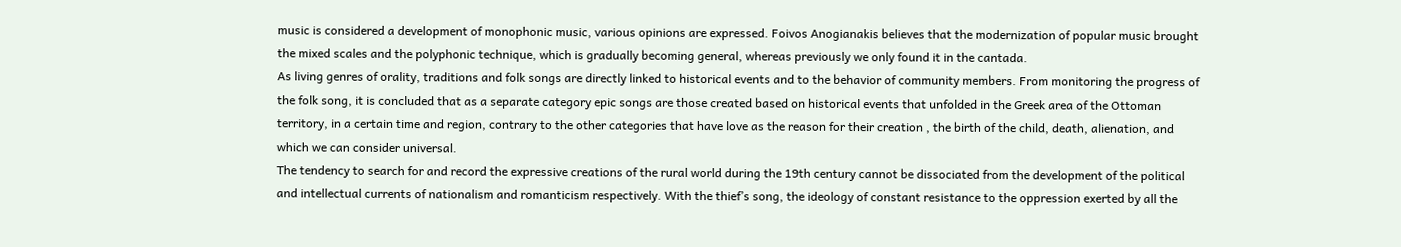music is considered a development of monophonic music, various opinions are expressed. Foivos Anogianakis believes that the modernization of popular music brought the mixed scales and the polyphonic technique, which is gradually becoming general, whereas previously we only found it in the cantada.
As living genres of orality, traditions and folk songs are directly linked to historical events and to the behavior of community members. From monitoring the progress of the folk song, it is concluded that as a separate category epic songs are those created based on historical events that unfolded in the Greek area of the Ottoman territory, in a certain time and region, contrary to the other categories that have love as the reason for their creation , the birth of the child, death, alienation, and which we can consider universal.
The tendency to search for and record the expressive creations of the rural world during the 19th century cannot be dissociated from the development of the political and intellectual currents of nationalism and romanticism respectively. With the thief’s song, the ideology of constant resistance to the oppression exerted by all the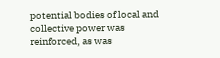potential bodies of local and collective power was reinforced, as was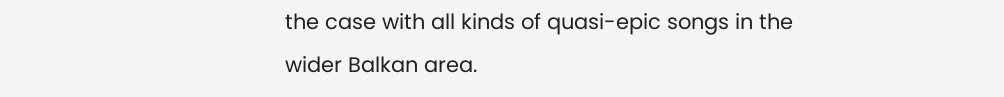the case with all kinds of quasi-epic songs in the wider Balkan area.